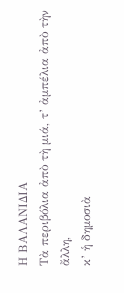Η ΒΑΛΑΝΙΔΙΑ
Τὰ περιβόλια ἀπὸ τὴ μιά, τ’ ἀμπέλια ἀπὸ τὴν ἄλλη,
κ’ ἡ δημοσιὰ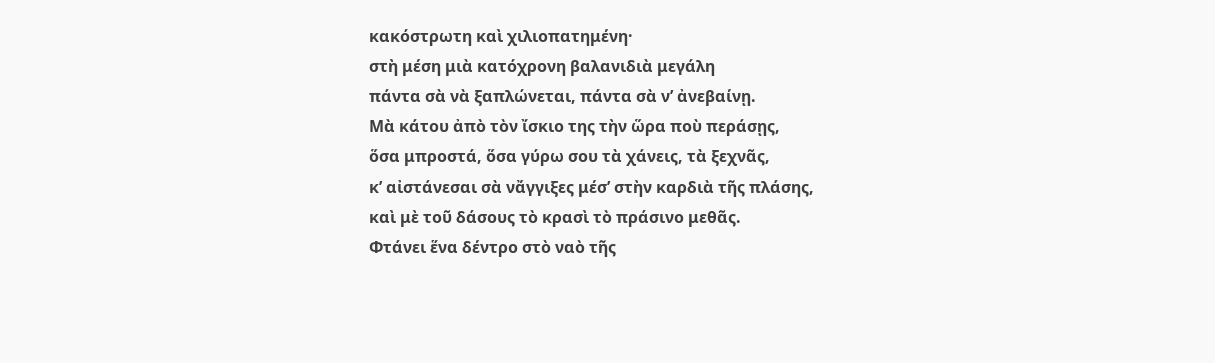κακόστρωτη καὶ χιλιοπατημένη·
στὴ μέση μιὰ κατόχρονη βαλανιδιὰ μεγάλη
πάντα σὰ νὰ ξαπλώνεται, πάντα σὰ ν’ ἀνεβαίνῃ.
Μὰ κάτου ἀπὸ τὸν ἴσκιο της τὴν ὥρα ποὺ περάσῃς,
ὅσα μπροστά, ὅσα γύρω σου τὰ χάνεις, τὰ ξεχνᾶς,
κ’ αἰστάνεσαι σὰ νἄγγιξες μέσ’ στὴν καρδιὰ τῆς πλάσης,
καὶ μὲ τοῦ δάσους τὸ κρασὶ τὸ πράσινο μεθᾶς.
Φτάνει ἕνα δέντρο στὸ ναὸ τῆς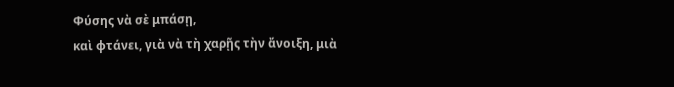Φύσης νὰ σὲ μπάσῃ,
καὶ φτάνει, γιὰ νὰ τὴ χαρῇς τὴν ἄνοιξη, μιὰ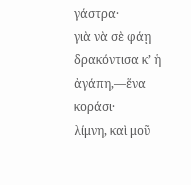γάστρα·
γιὰ νὰ σὲ φάῃ δρακόντισα κ’ ἡ ἀγάπη,—ἕνα κοράσι·
λίμνη, καὶ μοῦ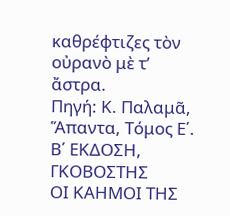καθρέφτιζες τὸν οὐρανὸ μὲ τ’ ἄστρα.
Πηγή: Κ. Παλαμᾶ, Ἅπαντα, Τόμος Ε΄. Β΄ ΕΚΔΟΣΗ, ΓΚΟΒΟΣΤΗΣ
ΟΙ ΚΑΗΜΟΙ ΤΗΣ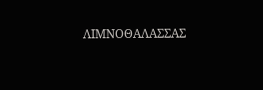ΛΙΜΝΟΘΑΛΑΣΣΑΣ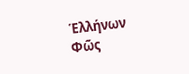Ἑλλήνων Φῶς